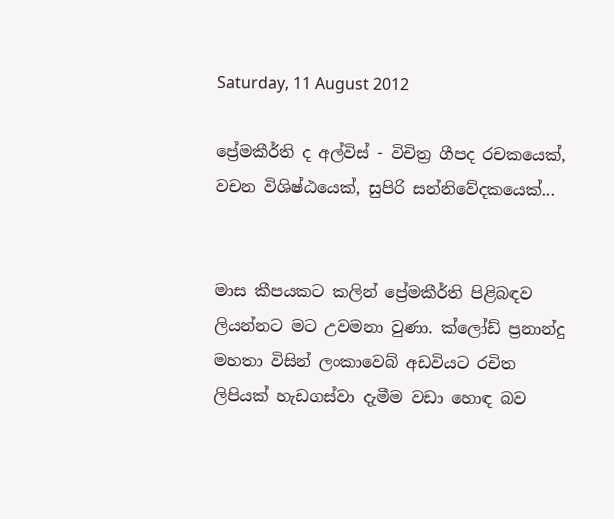Saturday, 11 August 2012

ප්‍රේමකීර්ති ද අල්විස් - විචිත්‍ර ගීපද රචකයෙක්, වචන විශිෂ්ඨයෙක්, සුපිරි සන්නිවේදකයෙක්...


මාස කීපයකට කලින් ප්‍රේමකීර්ති පිළිබඳව ලියන්නට මට උවමනා වුණා. ක්ලෝඩ් ප්‍රනාන්දු මහතා විසින් ලංකාවෙබ් අඩවියට රචිත ලිපියක් හැඩගස්වා දැමීම වඩා හොඳ බව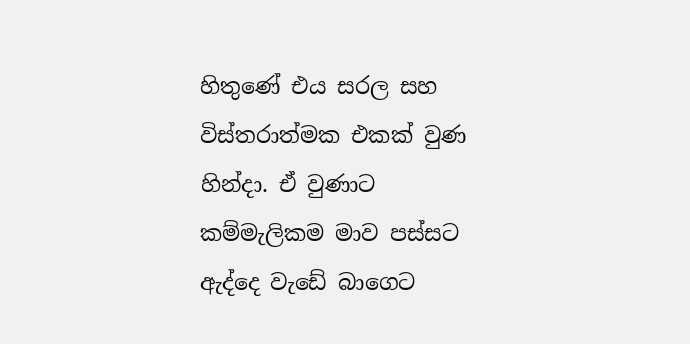හිතුණේ එය සරල සහ විස්තරාත්මක එකක් වුණ හින්දා. ඒ වුණාට කම්මැලිකම මාව පස්සට ඇද්දෙ වැඩේ බාගෙට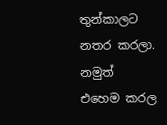තුන්කාලට නතර කරලා. නමුත් එහෙම කරල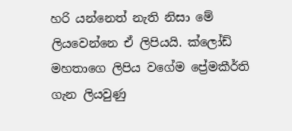හරි යන්නෙත් නැති නිසා මේ ලියවෙන්නෙ ඒ ලිපියයි. ක්ලෝඩ් මහතාගෙ ලිපිය වගේම ප්‍රේමකීර්ති ගැන ලියවුණු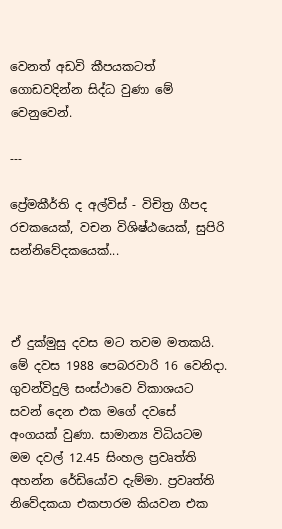වෙනත් අඩවි කීපයකටත් ගොඩවදින්න සිද්ධ වුණා මේ වෙනුවෙන්.

---

ප්‍රේමකීර්ති ද අල්විස් - විචිත්‍ර ගීපද රචකයෙක්, වචන විශිෂ්ඨයෙක්, සුපිරි සන්නිවේදකයෙක්...



ඒ දුක්මුසු දවස මට තවම මතකයි. මේ දවස 1988 පෙබරවාරි 16 වෙනිදා. ගුවන්විදුලි සංස්ථාවෙ විකාශයට සවන් දෙන එක මගේ දවසේ අංගයක් වුණා. සාමාන්‍ය විධියටම මම දවල් 12.45 සිංහල ප්‍රවෘත්ති අහන්න රේඩියෝව දැම්මා. ප්‍රවෘත්ති නිවේදකයා එකපාරම කියවන එක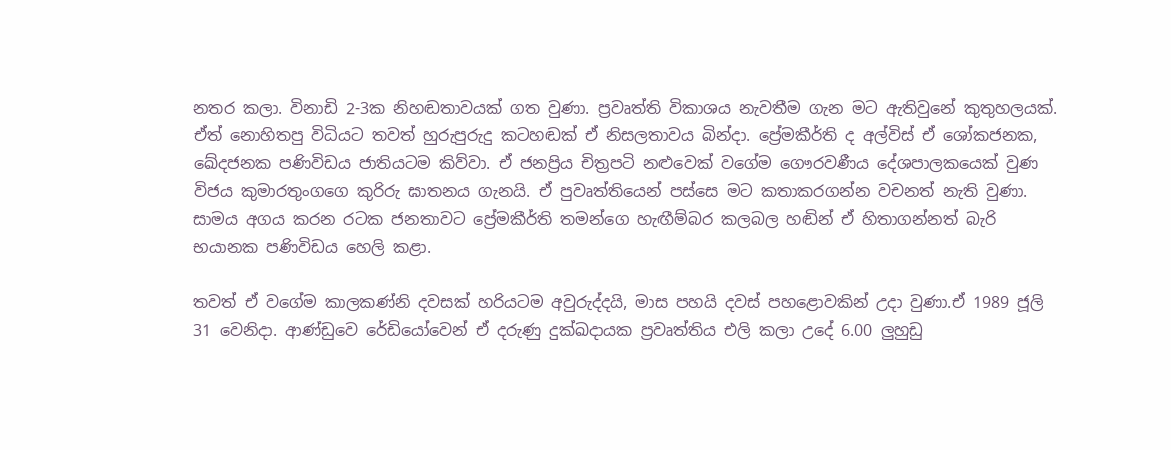නතර කලා. විනාඩි 2-3ක නිහඬතාවයක් ගත වුණා. ප්‍රවෘත්ති විකාශය නැවතීම ගැන මට ඇතිවුනේ කුතුහලයක්. ඒත් නොහිතපු විධියට තවත් හුරුපුරුදු කටහඬක් ඒ නිසලතාවය බින්දා. ප්‍රේමකීර්ති ද අල්විස් ඒ ශෝකජනක, ඛේදජනක පණිවිඩය ජාතියටම කිව්වා. ඒ ජනප්‍රිය චිත්‍රපටි නළුවෙක් වගේම ගෞරවණීය දේශපාලකයෙක් වුණ විජය කුමාරතුංගගෙ කුරිරු ඝාතනය ගැනයි. ඒ පුවෘත්තියෙන් පස්සෙ මට කතාකරගන්න වචනත් නැති වුණා. සාමය අගය කරන රටක ජනතාවට ප්‍රේමකීර්ති තමන්ගෙ හැඟීම්බර කලබල හඬින් ඒ හිතාගන්නත් බැරි භයානක පණිවිඩය හෙලි කළා.

තවත් ඒ වගේම කාලකණ්නි දවසක් හරියටම අවුරුද්දයි, මාස පහයි දවස් පහළොවකින් උදා වුණා.ඒ 1989 ජූලි 31 වෙනිදා. ආණ්ඩුවෙ රේඩියෝවෙන් ඒ දරුණු දුක්ඛදායක ප්‍රවෘත්තිය එලි කලා උදේ 6.00 ලුහුඩු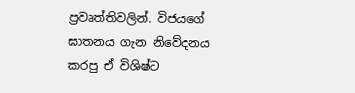ප්‍රවෘත්තිවලින්. විජයගේ ඝාතනය ගැන නිවේදනය කරපු ඒ විශිෂ්ට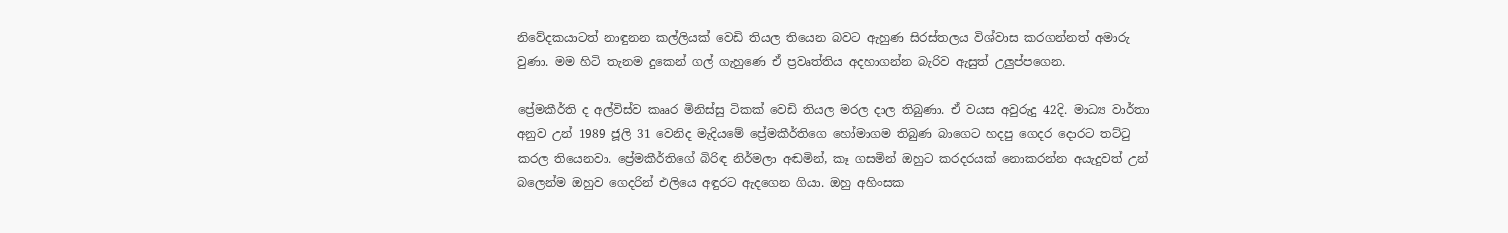නිවේදකයාටත් නාඳුනන කල්ලියක් වෙඩි තියල තියෙන බවට ඇහුණ සිරස්තලය විශ්වාස කරගන්නත් අමාරු වුණා. මම හිටි තැනම දුකෙන් ගල් ගැහුණෙ ඒ ප්‍රවෘත්තිය අදහාගන්න බැරිව ඇසුත් උලුප්පගෙන.

ප්‍රේමකීර්ති ද අල්විස්ව කෲර මිනිස්සු ටිකක් වෙඩි තියල මරල දාල තිබුණා. ඒ වයස අවුරුදු 42දි. මාධ්‍ය වාර්තා අනුව උන් 1989 ජූලි 31 වෙනිද මැදියමේ ප්‍රේමකීර්තිගෙ හෝමාගම තිබුණ බාගෙට හදපු ගෙදර දොරට තට්ටු කරල තියෙනවා. ප්‍රේමකීර්තිගේ බිරිඳ නිර්මලා අඬමින්, කෑ ගසමින් ඔහුට කරදරයක් නොකරන්න අයැදුවත් උන් බලෙන්ම ඔහුව ගෙදරින් එලියෙ අඳුරට ඇදගෙන ගියා. ඔහු අහිංසක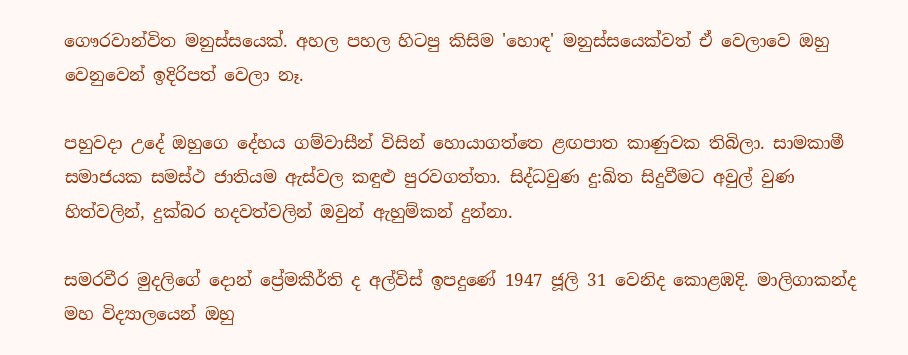ගෞරවාන්විත මනුස්සයෙක්. අහල පහල හිටපු කිසිම 'හොඳ' මනුස්සයෙක්වත් ඒ වෙලාවෙ ඔහු වෙනුවෙන් ඉදිරිපත් වෙලා නෑ.

පහුවදා උදේ ඔහුගෙ දේහය ගම්වාසීන් විසින් හොයාගත්තෙ ළඟපාත කාණුවක තිබිලා. සාමකාමී සමාජයක සමස්ථ ජාතියම ඇස්වල කඳුළු පුරවගත්තා. සිද්ධවුණ දු:ඛිත සිදුවීමට අවුල් වුණ හිත්වලින්, දුක්බර හදවත්වලින් ඔවුන් ඇහුම්කන් දුන්නා.

සමරවීර මුදලිගේ දොන් ප්‍රේමකීර්ති ද අල්විස් ඉපදුණේ 1947 ජූලි 31 වෙනිද කොළඹදි. මාලිගාකන්ද මහ විද්‍යාලයෙන් ඔහු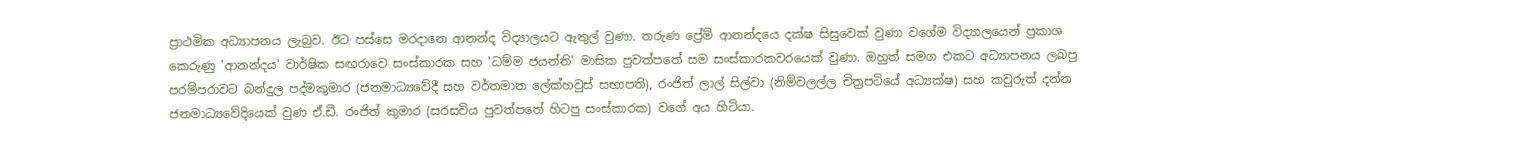ප්‍රාථමික අධ්‍යාපනය ලැබුව. ඊට පස්සෙ මරදානෙ ආනන්ද විද්‍යාලයට ඇතුල් වුණා. තරුණ ප්‍රේම් ආනන්දයෙ දක්ෂ සිසුවෙක් වුණා වගේම විද්‍යාලයෙන් ප්‍රකාශ කෙරුණු 'ආනන්දය' වාර්ෂික සඟරාවෙ සංස්කාරක සහ 'ධම්ම ජයන්ති' මාසික පුවත්පතේ සම සංස්කාරකවරයෙක් වුණා. ඔහුත් සමග එකට අධ්‍යාපනය ලබපු පරම්පරාවට බන්දුල පද්මකුමාර (ජනමාධ්‍යවේදී සහ වර්තමාන ලේක්හවුස් සභාපති), රංජිත් ලාල් සිල්වා (නිම්වලල්ල චිත්‍රපටියේ අධ්‍යක්ෂ) සහ කවුරුත් දන්න ජනමාධ්‍යවේදියෙක් වුණ ඒ.ඩී. රංජිත් කුමාර (සරසවිය පුවත්පතේ හිටපු සංස්කාරක) වගේ අය හිටියා.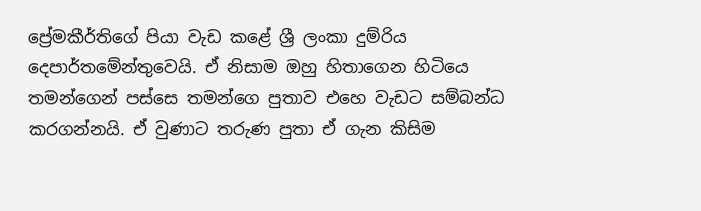ප්‍රේමකීර්තිගේ පියා වැඩ කළේ ශ්‍රී ලංකා දුම්රිය දෙපාර්තමේන්තුවෙයි. ඒ නිසාම ඔහු හිතාගෙන හිටියෙ තමන්ගෙන් පස්සෙ තමන්ගෙ පුතාව එහෙ වැඩට සම්බන්ධ කරගන්නයි. ඒ වුණාට තරුණ පුතා ඒ ගැන කිසිම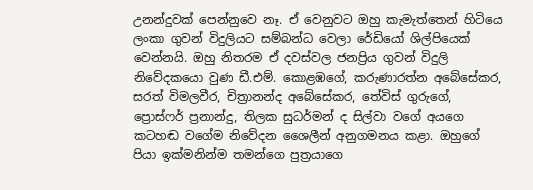උනන්දුවක් පෙන්නුවෙ නෑ. ඒ වෙනුවට ඔහු කැමැත්තෙන් හිටියෙ ලංකා ගුවන් විදුලියට සම්බන්ධ වෙලා රේඩියෝ ශිල්පියෙක් වෙන්නයි. ඔහු නිතරම ඒ දවස්වල ජනප්‍රිය ගුවන් විදුලි නිවේදකයො වුණ ඩී.එම්. කොළඹගේ, කරුණාරත්න අබේසේකර, සරත් විමලවීර, චිත්‍රානන්ද අබේසේකර, තේවිස් ගුරුගේ, ප්‍රොස්ෆර් ප්‍රනාන්දු, තිලක සුධර්මන් ද සිල්වා ‍වගේ අයගෙ කටහඬ වගේම නිවේදන ශෛලීන් අනුගමනය කළා. ඔහුගේ පියා ඉක්මනින්ම තමන්ගෙ පුත්‍රයාගෙ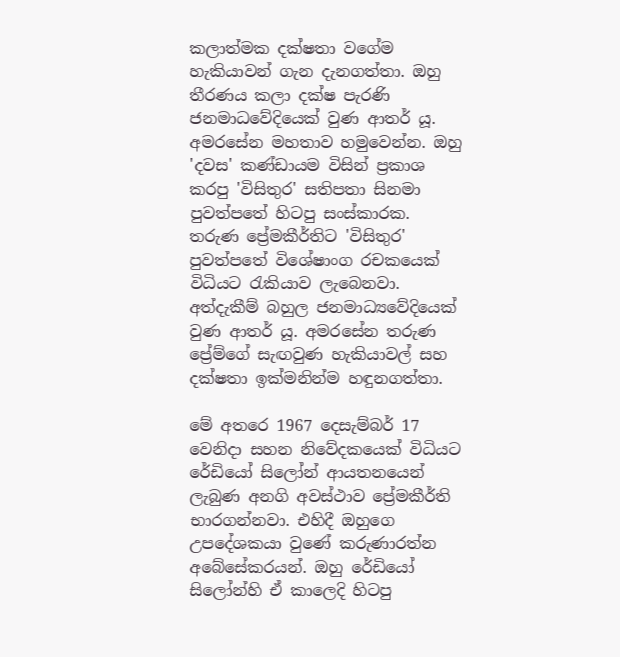කලාත්මක දක්ෂතා වගේම හැකියාවන් ගැන දැනගත්තා. ඔහු තීරණය කලා දක්ෂ පැරණි ජනමාධවේදියෙක් වුණ ආතර් යූ. අමරසේන මහතාව හමුවෙන්න. ඔහු 'දවස' කණ්ඩායම විසින් ප්‍රකාශ කරපු 'විසිතුර' සතිපතා සිනමා පුවත්පතේ හිටපු සංස්කාරක. තරුණ ප්‍රේමකීර්තිට 'විසිතුර' පුවත්පතේ විශේෂාංග රචකයෙක් විධියට රැකියාව ලැබෙනවා. අත්දැකීම් බහුල ජනමාධ්‍යවේදියෙක් වුණ ආතර් යූ. අමරසේන තරුණ ප්‍රේම්ගේ සැඟවුණ හැකියාවල් සහ දක්ෂතා ඉක්මනින්ම හඳුනගත්තා.

මේ අතරෙ 1967 දෙසැම්බර් 17 වෙනිදා සහන නිවේදකයෙක් විධියට රේඩියෝ සිලෝන් ආයතනයෙන් ලැබුණ අනගි අවස්ථාව ප්‍රේමකීර්ති භාරගන්නවා. එහිදී ඔහුගෙ උපදේශකයා වුණේ කරුණාරත්න අබේසේකරයන්. ඔහු රේඩියෝ සිලෝන්හි ඒ කාලෙදි හිටපු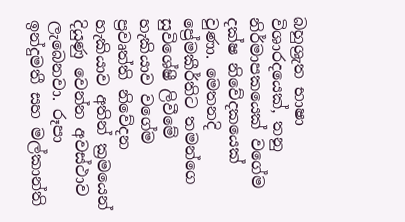බහුශ්‍රැත භාෂා විශාරදයෙක්, තනු නිර්මාපකයෙක් වගේම දක්ෂ නිවේදකයෙක් වුණා. මෙතනදි ප්‍රේමකීර්තිට තමන්ගෙ සුවිශේෂී ලිවීමේ හැකියාව වගේම ප්‍රවෘත්ති නිවේදන හැකියාව අතින් ක්‍රමයෙන් දියුණු වෙන්න අවස්ථාව ලැබෙනවා. රූපා ඉන්දුමතී සහ මල්කාන්ති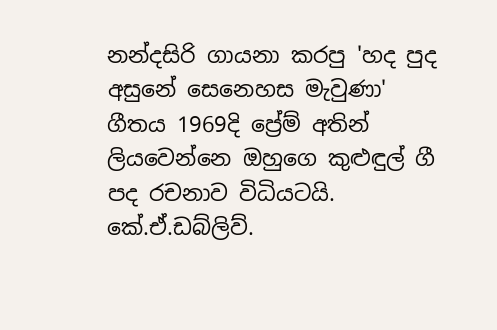නන්දසිරි ගායනා කරපු 'හද පුද අසුනේ සෙනෙහස මැවුණා' ගීතය 1969දි ප්‍රේම් අතින් ලියවෙන්නෙ ඔහුගෙ කුළුඳුල් ගී පද රචනාව විධියටයි. කේ.ඒ.ඩබ්ලිව්.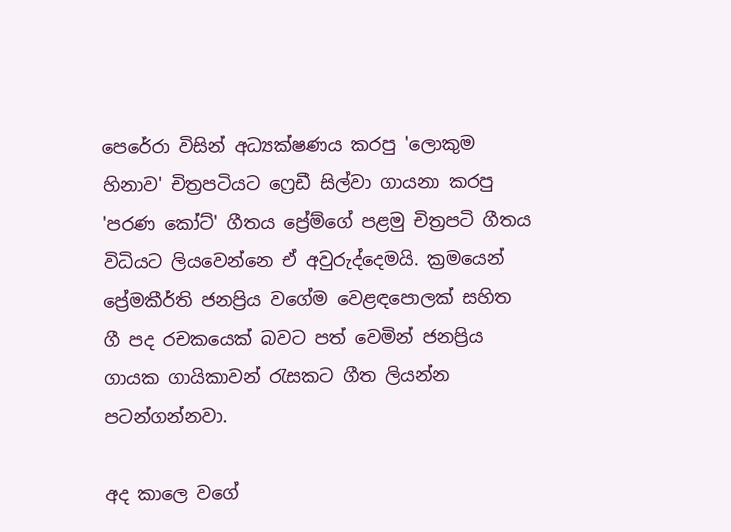පෙරේරා විසින් අධ්‍යක්ෂණය කරපු 'ලොකුම හිනාව' චිත්‍රපටියට ෆ්‍රෙඩී සිල්වා ගායනා කරපු 'පරණ කෝට්' ගීතය ප්‍රේම්ගේ පළමු චිත්‍රපටි ගීතය විධියට ලියවෙන්නෙ ඒ අවුරුද්දෙමයි. ක්‍රමයෙන් ප්‍රේමකීර්ති ජනප්‍රිය වගේම වෙළඳපොලක් සහිත ගී පද රචකයෙක් බවට පත් වෙමින් ජනප්‍රිය ගායක ගායිකාවන් රැසකට ගීත ලියන්න පටන්ගන්නවා.

අද කාලෙ වගේ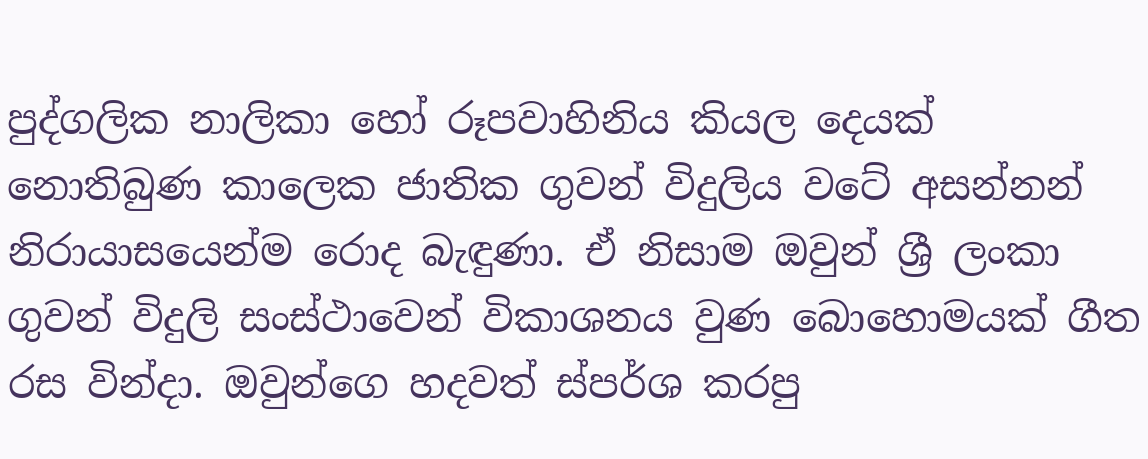පුද්ගලික නාලිකා හෝ රූපවාහිනිය කියල දෙයක් නොතිබුණ කාලෙක ජාතික ගුවන් විදුලිය වටේ අසන්නන් නිරායාසයෙන්ම රොද බැඳුණා. ඒ නිසාම ඔවුන් ශ්‍රී ලංකා ගුවන් විදුලි සංස්ථාවෙන් විකාශනය වුණ බොහොමයක් ගීත රස වින්දා. ඔවුන්ගෙ හදවත් ස්පර්ශ කරපු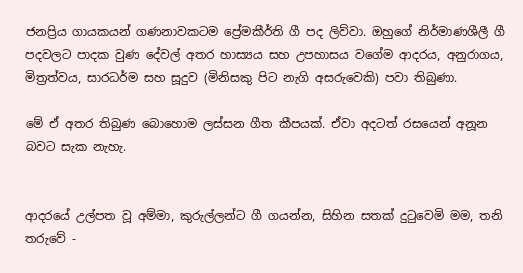ජනප්‍රිය ගායකයන් ගණනාවකටම ප්‍රේමකීර්ති ගී පද ලිව්වා. ඔහුගේ නිර්මාණශීලී ගී පදවලට පාදක වුණ දේවල් අතර හාස්‍යය සහ උපහාසය වගේම ආදරය, අනුරාගය, මිත්‍රත්වය, සාරධර්ම සහ සූදුව (මිනිසකු පිට නැගි අසරුවෙකි) පවා තිබුණා.

මේ ඒ අතර තිබුණ බොහොම ලස්සන ගීත කීපයක්. ඒවා අදටත් රසයෙන් අනූන බවට සැක නැහැ.


ආදරයේ උල්පත වූ අම්මා, කුරුල්ලන්ට ගී ගයන්න, සිහින සතක් දුටුවෙමි මම, තනි තරුවේ -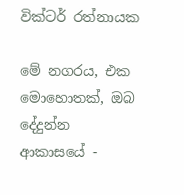වික්ටර් රත්නායක

මේ නගරය, එක මොහොතක්, ඔබ දේදුන්න ආකාසයේ -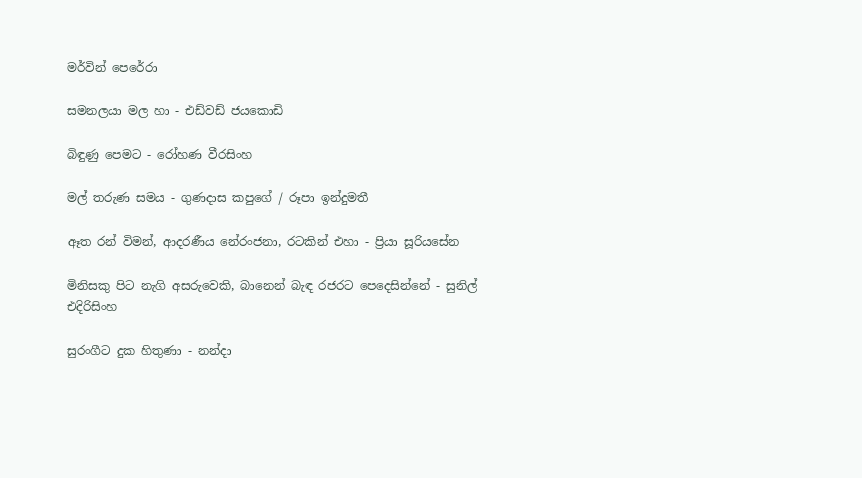මර්වින් පෙරේරා

සමනලයා මල හා - එඩ්වඩ් ජයකොඩි

බිඳුණු පෙමට - රෝහණ වීරසිංහ

මල් තරුණ සමය - ගුණදාස කපුගේ / රූපා ඉන්දුමතී

ඈත රන් විමන්, ආදරණීය නේරංජනා, රටකින් එහා - ප්‍රියා සූරියසේන

මිනිසකු පිට නැගි අසරුවෙකි, බානෙන් බැඳ රජරට පෙදෙසින්නේ - සුනිල් එදිරිසිංහ

සුරංගීට දුක හිතුණා - නන්දා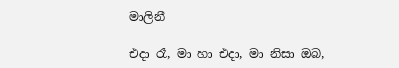මාලිනී

එදා රෑ, මා හා එදා, මා නිසා ඔබ,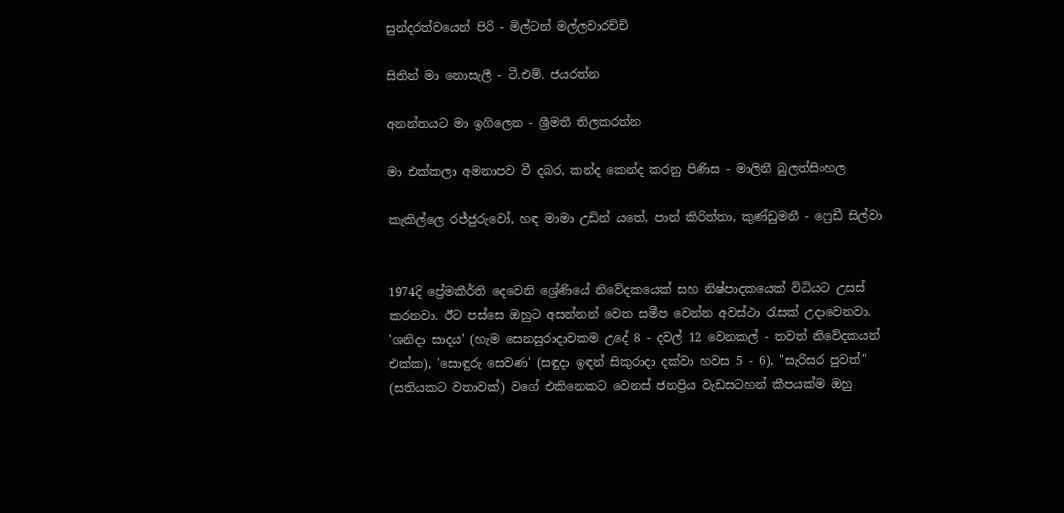සුන්දරත්වයෙන් පිරි - මිල්ටන් මල්ලවාරච්චි

සිතින් මා නොසැලී - ටී.එම්. ජයරත්න

අනන්තයට මා ඉගිලෙන - ශ්‍රීමතී තිලකරත්න

මා එක්කලා අමනාපව වී දබර, කන්ද කෙන්ද කරනු පිණිස - මාලිනී බුලත්සිංහල

කැකිල්ලෙ රජ්ජුරුවෝ, හඳ මාමා උඩින් යතේ, පාන් කිරිත්තා, කුණ්ඩුමනී - ෆ්‍රෙඩී සිල්වා


1974දි ප්‍රේමකීර්ති දෙවෙනි ශ්‍රේණියේ නිවේදකයෙක් සහ නිෂ්පාදකයෙක් විධියට උසස් කරනවා. ඊට පස්සෙ ඔහුට අසන්නන් වෙත සමීප වෙන්න අවස්ථා රැසක් උදාවෙනවා. 'ශනිදා සාදය' (හැම සෙනසුරාදාවකම උදේ 8 - දවල් 12 වෙනකල් - තවත් නිවේදකයන් එක්ක), 'සොඳුරු සෙවණ' (සඳුදා ඉඳන් සිකුරාදා දක්වා හවස 5 - 6), "සැරිසර පුවත්" (සතියකට වතාවක්) වගේ එකිනෙකට වෙනස් ජනප්‍රිය වැඩසටහන් කීපයක්ම ඔහු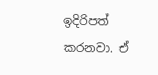ඉදිරිපත් කරනවා. ඒ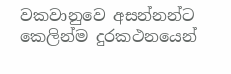වකවානුවෙ අසන්නන්ට කෙලින්ම දුරකථනයෙන්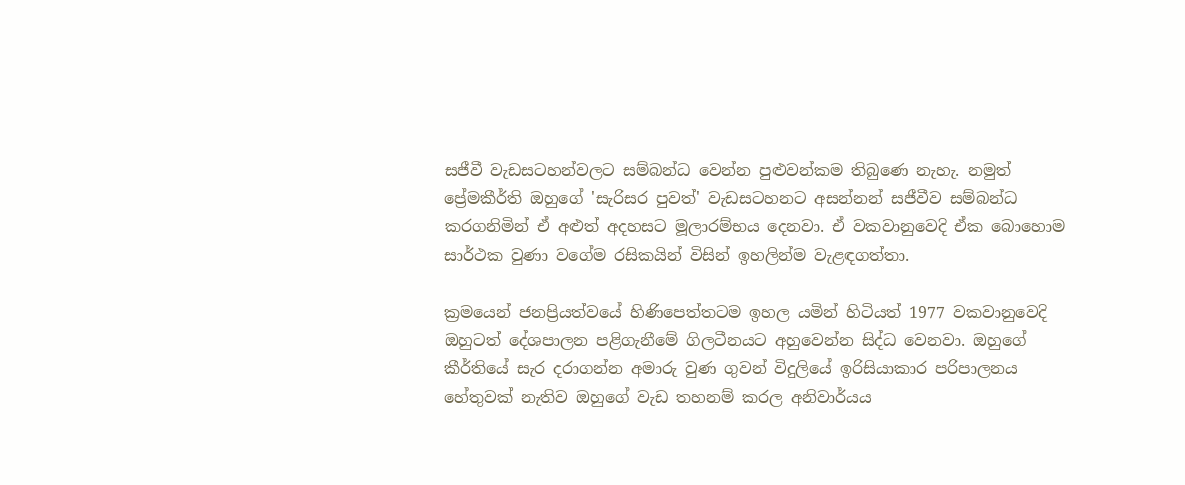සජීවී වැඩසටහන්වලට සම්බන්ධ වෙන්න පුළුවන්කම තිබුණෙ නැහැ. නමුත් ප්‍රේමකීර්ති ඔහුගේ 'සැරිසර පුවත්' වැඩසටහනට අසන්නන් සජීවීව සම්බන්ධ කරගනිමින් ඒ අළුත් අදහසට මූලාරම්භය දෙනවා. ඒ වකවානුවෙදි ඒක බොහොම සාර්ථක වුණා වගේම රසිකයින් විසින් ඉහලින්ම වැළඳගත්තා.

ක්‍රමයෙන් ජනප්‍රියත්වයේ හිණිපෙත්තටම ඉහල යමින් හිටියත් 1977 වකවානුවෙදි ඔහුටත් දේශපාලන පළිගැනීමේ ගිලටීනයට අහුවෙන්න සිද්ධ වෙනවා. ඔහුගේ කීර්තියේ සැර දරාගන්න අමාරු වුණ ගුවන් විදුලියේ ඉරිසියාකාර පරිපාලනය හේතුවක් නැතිව ඔහුගේ වැඩ තහනම් කරල අනිවාර්යය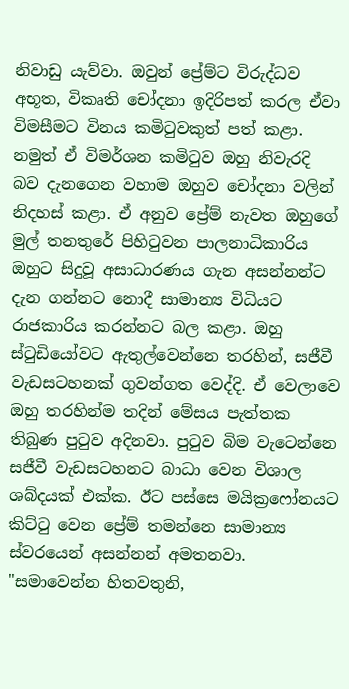නිවාඩු යැව්වා. ඔවුන් ප්‍රේම්ට විරුද්ධව අභූත, විකෘති චෝදනා ඉදිරිපත් කරල ඒවා විමසීමට විනය කමිටුවකුත් පත් කළා. නමුත් ඒ විමර්ශන කමිටුව ඔහු නිවැරදි බව දැනගෙන වහාම ඔහුව චෝදනා වලින් නිදහස් කළා. ඒ අනුව ප්‍රේම් නැවත ඔහුගේ මුල් තනතුරේ පිහිටුවන පාලනාධිකාරිය ඔහුට සිදුවූ අසාධාරණය ගැන අසන්නන්ට දැන ගන්නට නොදී සාමාන්‍ය විධියට රාජකාරිය කරන්නට බල කළා. ඔහු ස්ටුඩියෝවට ඇතුල්වෙන්නෙ තරහින්, සජීවී වැඩසටහනක් ගුවන්ගත වෙද්දි. ඒ වෙලාවෙ ඔහු තරහින්ම තදින් මේසය පැත්තක තිබුණ පුටුව අදිනවා. පුටුව බිම වැටෙන්නෙ සජීවී වැඩසටහනට බාධා වෙන විශාල ශබ්දයක් එක්ක. ඊට පස්සෙ මයික්‍රෆෝනයට කිට්ටු වෙන ප්‍රේම් තමන්නෙ සාමාන්‍ය ස්වරයෙන් අසන්නන් අමතනවා. "සමාවෙන්න හිතවතුනි,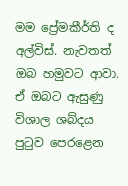මම ප්‍රේමකීර්ති ද අල්විස්. නැවතත් ඔබ හමුවට ආවා. ඒ ඔබට ඇසුණු විශාල ශබ්දය පුටුව පෙරළෙන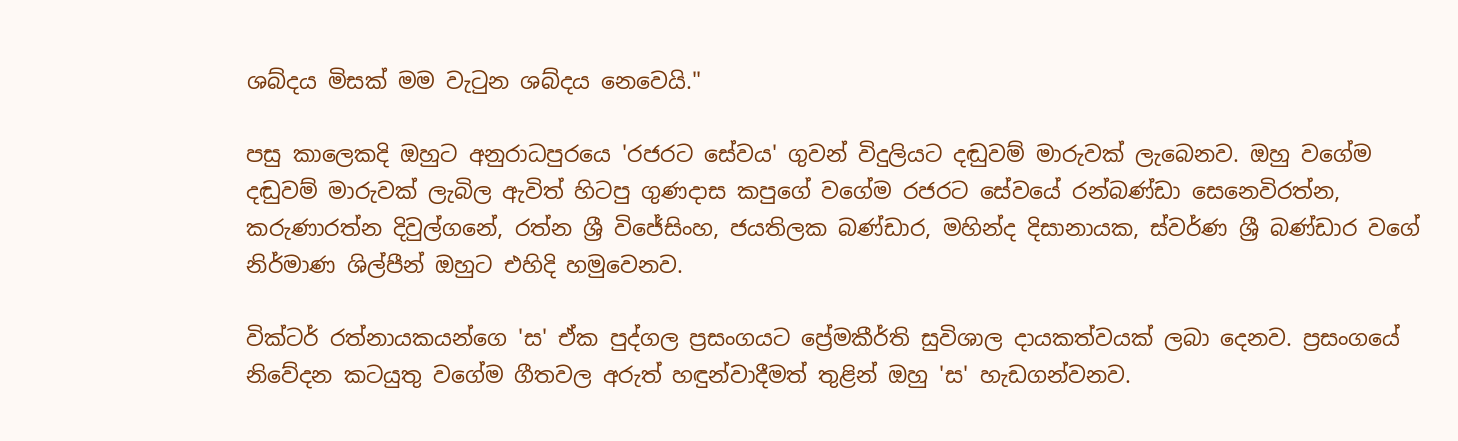ශබ්දය මිසක් මම වැටුන ශබ්දය නෙවෙයි."

පසු කාලෙකදි ඔහුට අනුරාධපුරයෙ 'රජරට සේවය' ගුවන් විදුලියට දඬුවම් මාරුවක් ලැබෙනව. ඔහු වගේම දඬුවම් මාරුවක් ලැබිල ඇවිත් හිටපු ගුණදාස කපුගේ වගේම රජරට සේවයේ රන්බණ්ඩා සෙනෙවිරත්න, කරුණාරත්න දිවුල්ගනේ, රත්න ශ්‍රී විජේසිංහ, ජයතිලක බණ්ඩාර, මහින්ද දිසානායක, ස්වර්ණ ශ්‍රී බණ්ඩාර වගේ නිර්මාණ ශිල්පීන් ඔහුට එහිදි හමුවෙනව.

වික්ටර් රත්නායකයන්ගෙ 'ස' ඒක පුද්ගල ප්‍රසංගයට ප්‍රේමකීර්ති සුවිශාල දායකත්වයක් ලබා දෙනව. ප්‍රසංගයේ නිවේදන කටයුතු වගේම ගීතවල අරුත් හඳුන්වා‍දීමත් තුළින් ඔහු 'ස' හැඩගන්වනව.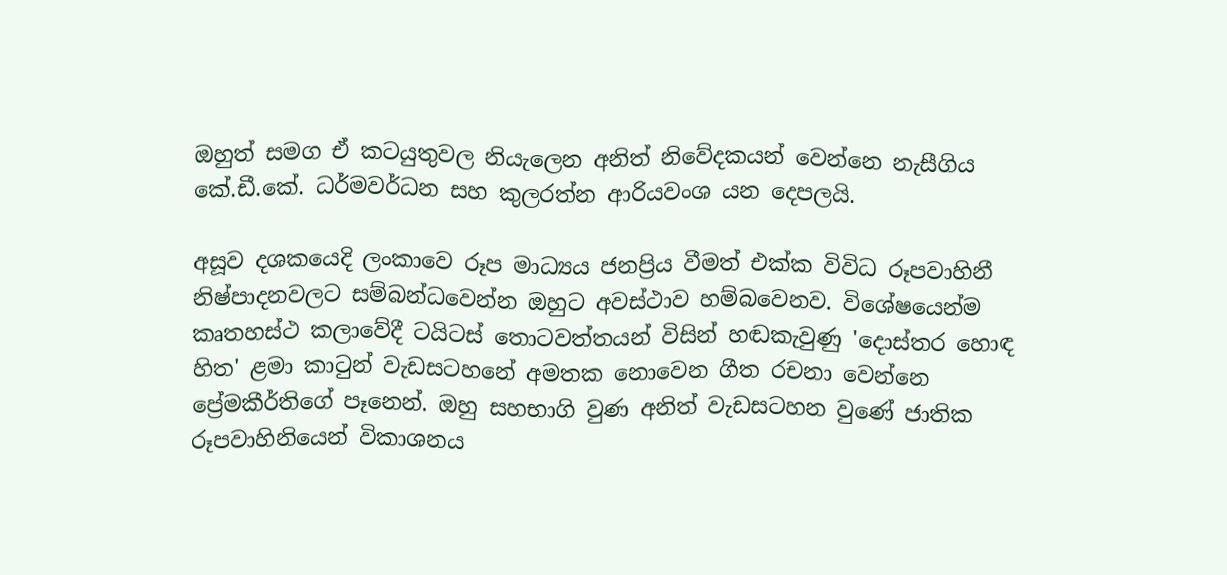ඔහුත් සමග ඒ කටයුතුවල නියැලෙන අනිත් නිවේදකයන් වෙන්නෙ ‍නැසීගිය කේ.ඩී.කේ. ධර්මවර්ධන සහ කුලරත්න ආරියවංශ යන දෙපලයි.

අසූව දශකයෙදි ලංකාවෙ රූප මාධ්‍යය ජනප්‍රිය වීමත් එක්ක විවිධ රූපවාහිනී නිෂ්පාදනවලට සම්බන්ධවෙන්න ඔහුට අවස්ථාව හම්බවෙනව. විශේෂයෙන්ම කෘතහස්ථ කලාවේදී ටයිටස් තොටවත්තයන් විසින් හඬකැවුණු 'දොස්තර හොඳ හිත' ළමා කාටුන් වැඩසටහනේ අමතක නොවෙන ගීත රචනා වෙන්නෙ ප්‍රේමකීර්තිගේ පෑනෙන්. ඔහු සහභාගි වුණ අනිත් වැඩසටහන වුණේ ජාතික රූපවාහිනියෙන් විකාශනය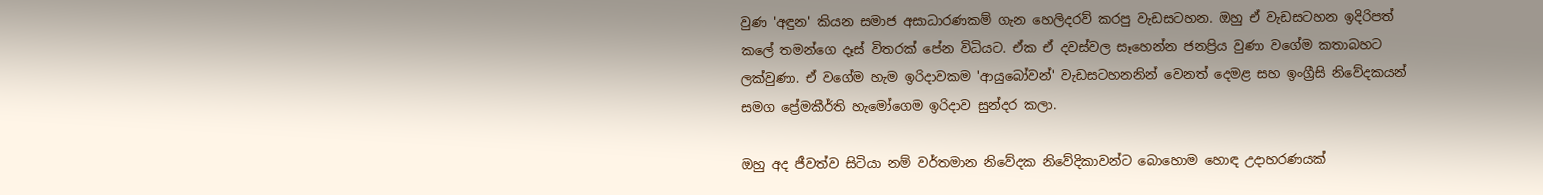වුණ 'අඳුන' කියන සමාජ අසාධාරණකම් ගැන හෙලිදරව් කරපු වැඩසටහන. ඔහු ඒ වැඩසටහන ඉදිරිපත් කලේ තමන්ගෙ දෑස් විතරක් පේන විධියට. ඒක ඒ දවස්වල සෑහෙන්න ජනප්‍රිය වුණා වගේම කතාබහට ලක්වුණා. ඒ වගේම හැම ඉරිදාවකම 'ආයුබෝවන්' වැඩසටහනනින් වෙනත් දෙමළ සහ ඉංග්‍රීසි නිවේදකයන් සමග ප්‍රේමකීර්ති හැමෝගෙම ඉරිදාව සුන්දර කලා.

ඔහු අද ජීවත්ව සිටියා නම් වර්තමාන නිවේදක නිවේදිකාවන්ට බොහොම හොඳ උදාහරණයක්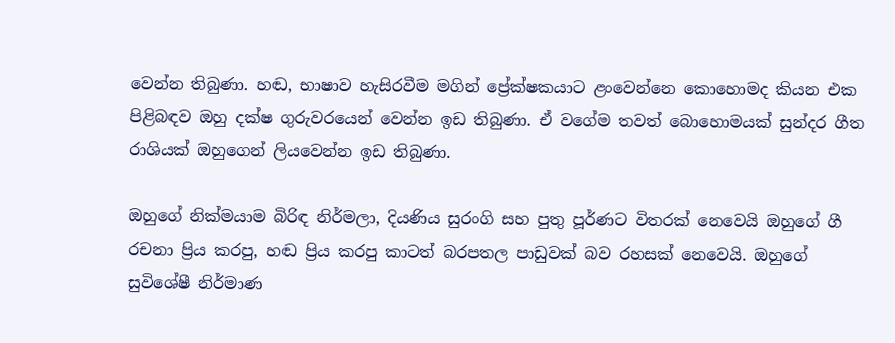වෙන්න තිබුණා. හඬ, භාෂාව හැසිරවීම මගින් ප්‍රේක්ෂකයාට ළංවෙන්නෙ කොහොමද කියන එක පිළිබඳව ඔහු දක්ෂ ගුරුවරයෙන් වෙන්න ඉඩ තිබුණා. ඒ වගේම තවත් බොහොමයක් සුන්දර ගීත රාශියක් ඔහුගෙන් ලියවෙන්න ඉඩ තිබුණා.

ඔහුගේ නික්මයාම බිරිඳ නිර්මලා, දියණිය සුරංගි සහ පුතු පූර්ණට විතරක් නෙවෙයි ඔහුගේ ගී රචනා ප්‍රිය කරපු, හඬ ප්‍රිය කරපු කාටත් බරපතල පාඩුවක් බව රහසක් නෙවෙයි. ඔහුගේ සුවිශේෂී නිර්මාණ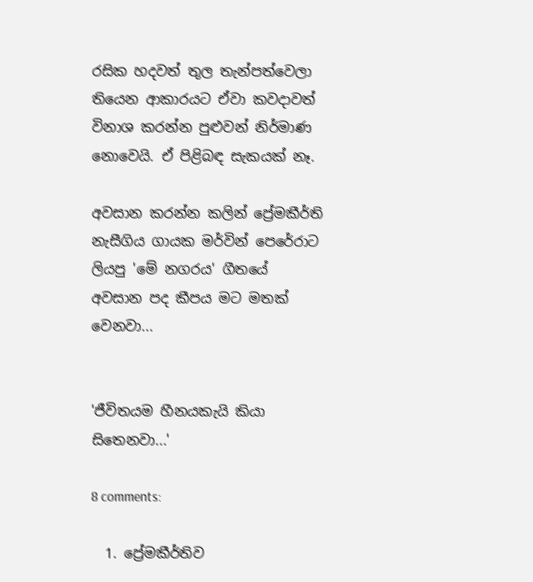රසික හදවත් තුල තැන්පත්වෙලා තියෙන ආකාරයට ඒවා කවදාවත් විනාශ කරන්න පුළුවන් නිර්මාණ නොවෙයි. ඒ පිළිබඳ සැකයක් නෑ.

අවසාන කරන්න කලින් ප්‍රේමකීර්ති නැසීගිය ගායක මර්වින් පෙරේරාට ලියපු 'මේ නගරය' ගීතයේ අවසාන පද කීපය මට මතක් වෙනවා...


'ජීවිතයම හීනයකැයි කියා සිතෙනවා...'

8 comments:

  1. ප්‍රේමකීර්තිව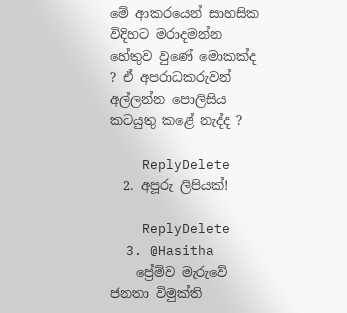මේ ආකරයෙන් සාහසික විදිහට මරාදමන්න හේතුව වුණේ මොකක්ද ? ඒ අපරාධකරුවන් අල්ලන්න පොලිසිය කටයුතු කළේ නැද්ද ?

    ReplyDelete
  2. අපූරු ලිපියක්!

    ReplyDelete
  3. @Hasitha
    ප්‍රේම්ව මැරුවේ ජනතා විමුක්ති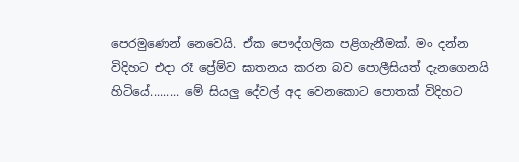පෙරමුණෙන් නෙවෙයි. ඒක පෞද්ගලික පළිගැනීමක්. මං දන්න විදිහට එදා රෑ ප්‍රේම්ව ඝාතනය කරන බව පොලීසියත් දැනගෙනයි හිටියේ......... මේ සියලු දේවල් අද වෙනකොට පොතක් විදිහට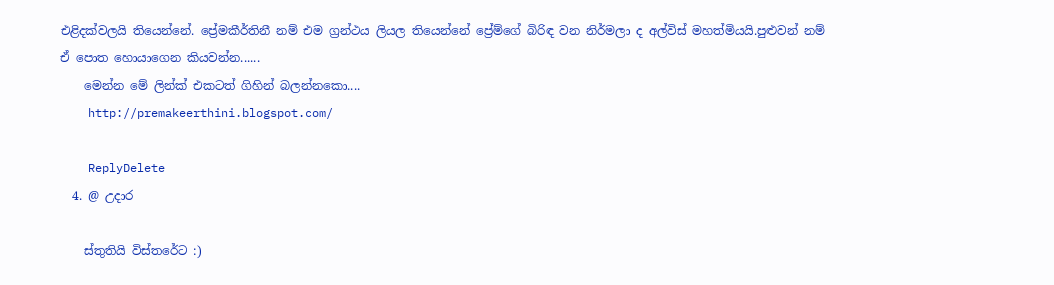එළිදක්වලයි තියෙන්නේ. ප්‍රේමකීර්තිනී නම් එම ග්‍රන්ථය ලියල තියෙන්නේ ප්‍රේම්ගේ බිරිඳ වන නිර්මලා ද අල්විස් මහත්මියයි.පුළුවන් නම් ඒ පොත හොයාගෙන කියවන්න......
    මෙන්න මේ ලින්ක් එකටත් ගිහින් බලන්නකො....
    http://premakeerthini.blogspot.com/

    ReplyDelete
  4. @ උදාර

    ස්තුතියි විස්තරේට :)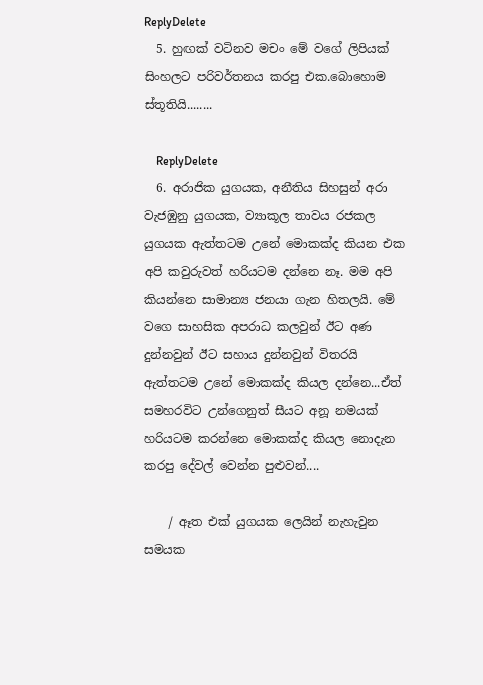ReplyDelete
  5. හුඟක් වටිනව මචං මේ වගේ ලිපියක් සිංහලට පරිවර්තනය කරපු එක.බොහොම ස්තූතියි........

    ReplyDelete
  6. අරාජික යුගයක, අනීතිය සිහසුන් අරා වැජඹුනු යුගයක, ව්‍යාකූල තාවය රජකල යුගයක ඇත්තටම උනේ මොකක්ද කියන එක අපි කවුරුවත් හරියටම දන්නෙ නෑ. මම අපි කියන්නෙ සාමාන්‍ය ජනයා ගැන හිතලයි. මේ වගෙ සාහසික අපරාධ කලවුන් ඊට අණ දුන්නවුන් ඊට සහාය දුන්නවුන් විතරයි ඇත්තටම උනේ මොකක්ද කියල දන්නෙ...ඒත් සමහරවිට උන්ගෙනුත් සීයට අනූ නමයක් හරියටම කරන්නෙ මොකක්ද කියල නොදැන කරපු දේවල් වෙන්න පුළුවන්....

    / ඈත එක් යුගයක ලෙයින් නැහැවුන සමයක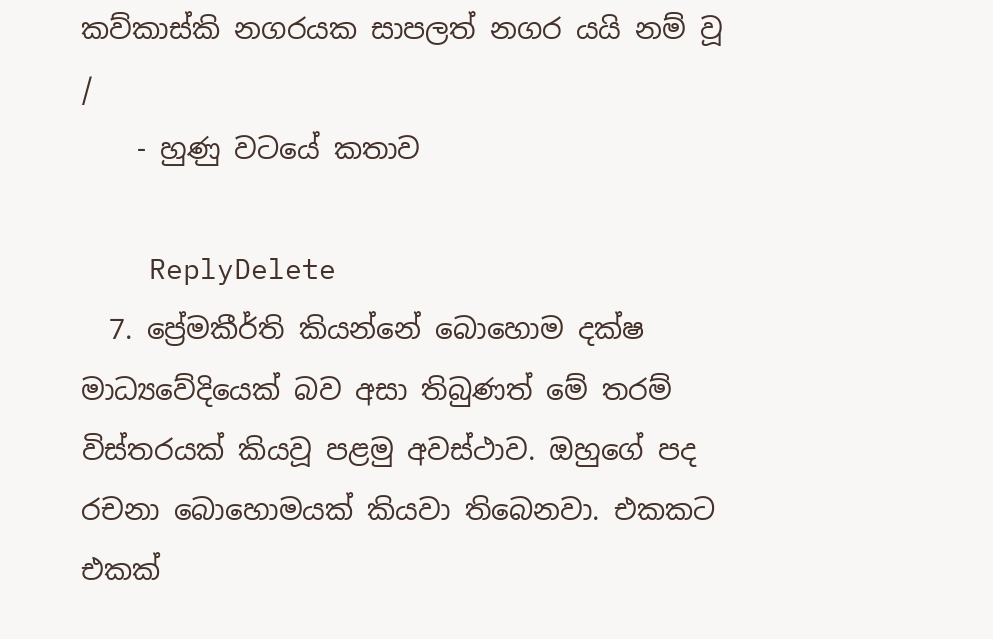කව්කාස්කි නගරයක සාපලත් නගර යයි නම් වූ /
    - හුණු වටයේ කතාව

    ReplyDelete
  7. ප්‍රේමකීර්ති කියන්නේ බොහොම දක්ෂ මාධ්‍යවේදියෙක් බව අසා තිබුණත් මේ තරම් විස්තරයක් කියවූ පළමු අවස්ථාව. ඔහුගේ පද රචනා බොහොමයක් කියවා තිබෙනවා. එකකට එකක්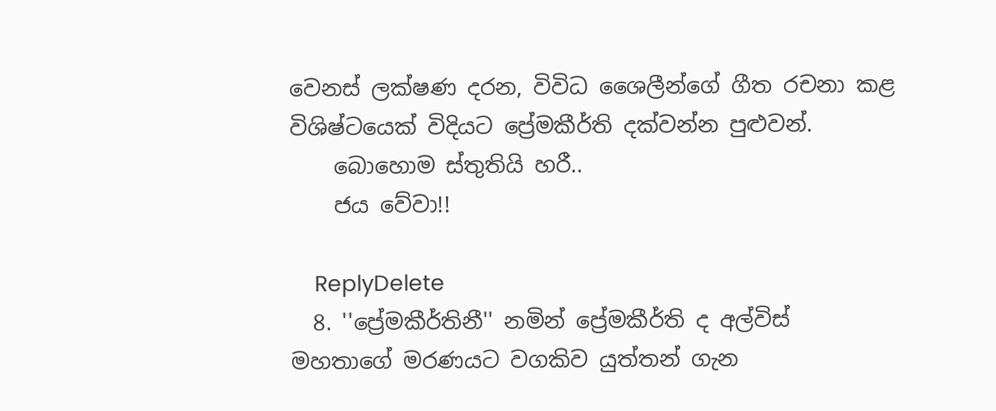වෙනස් ලක්ෂණ දරන, විවිධ ශෛලීන්ගේ ගීත රචනා කළ විශිෂ්ටයෙක් විදියට ප්‍රේමකීර්ති දක්වන්න පුළුවන්.
    බොහොම ස්තුතියි හරී..
    ජය වේවා!!

    ReplyDelete
  8. ''ප්‍රේමකීර්තිනී'' නමින් ප්‍රේමකීර්ති ද අල්විස් මහතාගේ මරණයට වගකිව යුත්තන් ගැන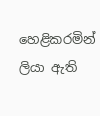හෙළිකරමින් ලියා ඇති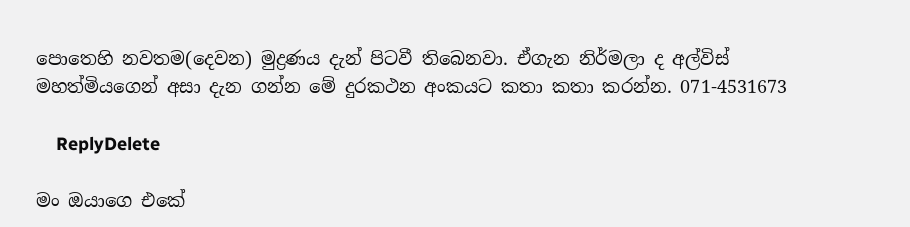පොතෙහි නවතම(දෙවන) මුද්‍රණය දැන් පිටවී තිබෙනවා. ඒගැන නිර්මලා ද අල්විස් මහත්මියගෙන් අසා දැන ගන්න මේ දුරකථන අංකයට කතා කතා කරන්න. 071-4531673

    ReplyDelete

මං ඔයාගෙ එකේ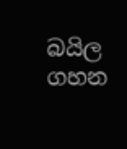බයිල ගහන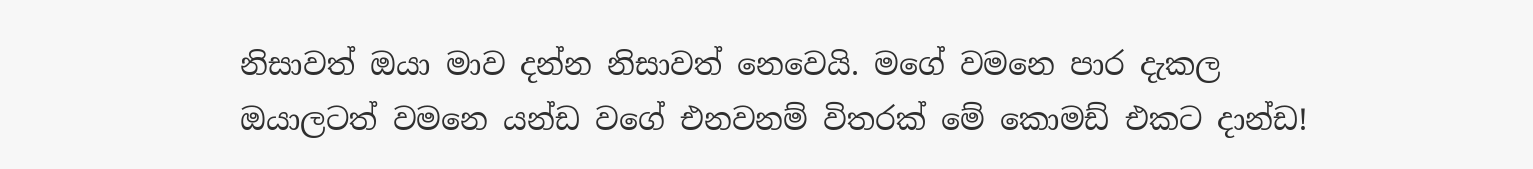නිසාවත් ඔයා මාව දන්න නිසාවත් නෙවෙයි. මගේ වමනෙ පාර දැකල ඔයාලටත් වමනෙ යන්ඩ වගේ එනවනම් විතරක් මේ කොමඩ් එකට දාන්ඩ!